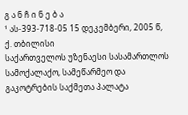გ ა ნ ჩ ი ნ ე ბ ა
¹ ას-393-718-05 15 დეკემბერი, 2005 წ,
ქ. თბილისი
საქართველოს უზენაესი სასამართლოს სამოქალაქო, სამეწარმეო და გაკოტრების საქმეთა პალატა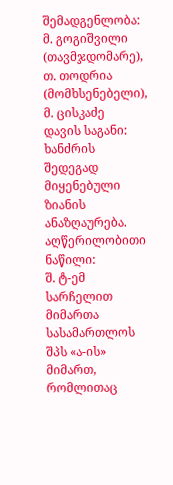შემადგენლობა: მ. გოგიშვილი (თავმჯდომარე),
თ. თოდრია (მომხსენებელი),
მ. ცისკაძე
დავის საგანი: ხანძრის შედეგად მიყენებული ზიანის ანაზღაურება.
აღწერილობითი ნაწილი:
შ. ტ-ემ სარჩელით მიმართა სასამართლოს შპს «ა-ის» მიმართ, რომლითაც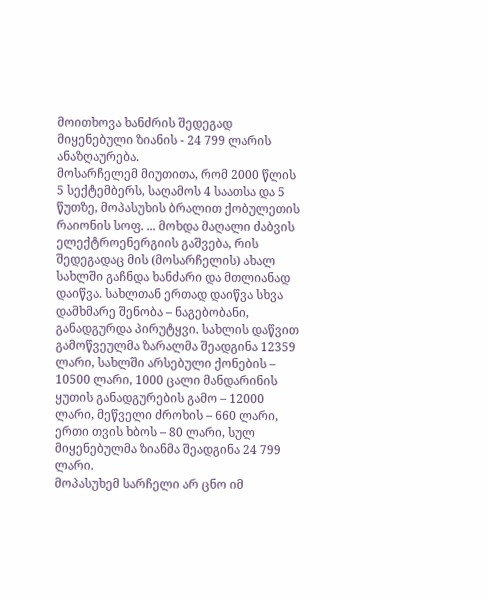მოითხოვა ხანძრის შედეგად მიყენებული ზიანის - 24 799 ლარის ანაზღაურება.
მოსარჩელემ მიუთითა, რომ 2000 წლის 5 სექტემბერს, საღამოს 4 საათსა და 5 წუთზე, მოპასუხის ბრალით ქობულეთის რაიონის სოფ. ... მოხდა მაღალი ძაბვის ელექტროენერგიის გაშვება, რის შედეგადაც მის (მოსარჩელის) ახალ სახლში გაჩნდა ხანძარი და მთლიანად დაიწვა. სახლთან ერთად დაიწვა სხვა დამხმარე შენობა – ნაგებობანი, განადგურდა პირუტყვი. სახლის დაწვით გამოწვეულმა ზარალმა შეადგინა 12359 ლარი, სახლში არსებული ქონების – 10500 ლარი, 1000 ცალი მანდარინის ყუთის განადგურების გამო – 12000 ლარი, მეწველი ძროხის – 660 ლარი, ერთი თვის ხბოს – 80 ლარი, სულ მიყენებულმა ზიანმა შეადგინა 24 799 ლარი.
მოპასუხემ სარჩელი არ ცნო იმ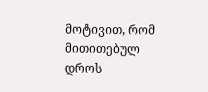მოტივით, რომ მითითებულ დროს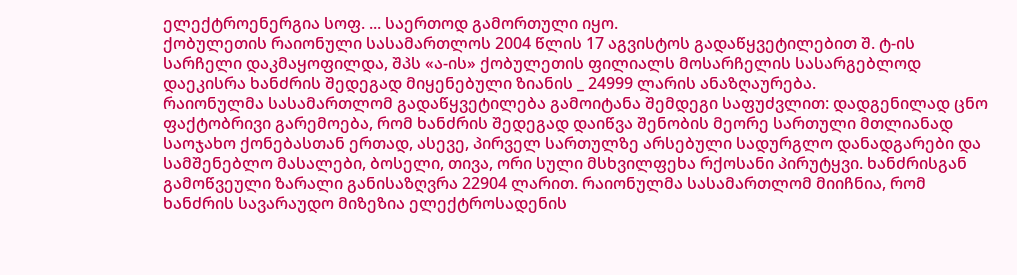ელექტროენერგია სოფ. ... საერთოდ გამორთული იყო.
ქობულეთის რაიონული სასამართლოს 2004 წლის 17 აგვისტოს გადაწყვეტილებით შ. ტ-ის სარჩელი დაკმაყოფილდა, შპს «ა-ის» ქობულეთის ფილიალს მოსარჩელის სასარგებლოდ დაეკისრა ხანძრის შედეგად მიყენებული ზიანის _ 24999 ლარის ანაზღაურება.
რაიონულმა სასამართლომ გადაწყვეტილება გამოიტანა შემდეგი საფუძვლით: დადგენილად ცნო ფაქტობრივი გარემოება, რომ ხანძრის შედეგად დაიწვა შენობის მეორე სართული მთლიანად საოჯახო ქონებასთან ერთად, ასევე, პირველ სართულზე არსებული სადურგლო დანადგარები და სამშენებლო მასალები, ბოსელი, თივა, ორი სული მსხვილფეხა რქოსანი პირუტყვი. ხანძრისგან გამოწვეული ზარალი განისაზღვრა 22904 ლარით. რაიონულმა სასამართლომ მიიჩნია, რომ ხანძრის სავარაუდო მიზეზია ელექტროსადენის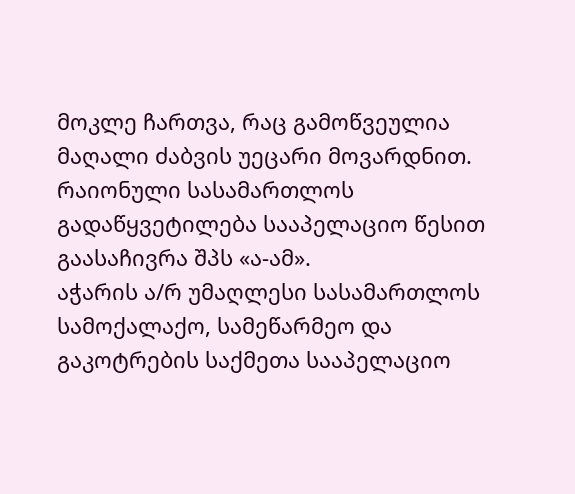მოკლე ჩართვა, რაც გამოწვეულია მაღალი ძაბვის უეცარი მოვარდნით.
რაიონული სასამართლოს გადაწყვეტილება სააპელაციო წესით გაასაჩივრა შპს «ა-ამ».
აჭარის ა/რ უმაღლესი სასამართლოს სამოქალაქო, სამეწარმეო და გაკოტრების საქმეთა სააპელაციო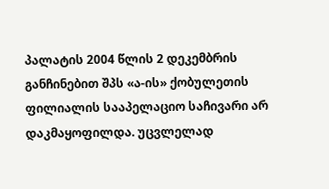პალატის 2004 წლის 2 დეკემბრის განჩინებით შპს «ა-ის» ქობულეთის ფილიალის სააპელაციო საჩივარი არ დაკმაყოფილდა. უცვლელად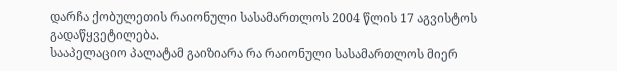დარჩა ქობულეთის რაიონული სასამართლოს 2004 წლის 17 აგვისტოს გადაწყვეტილება.
სააპელაციო პალატამ გაიზიარა რა რაიონული სასამართლოს მიერ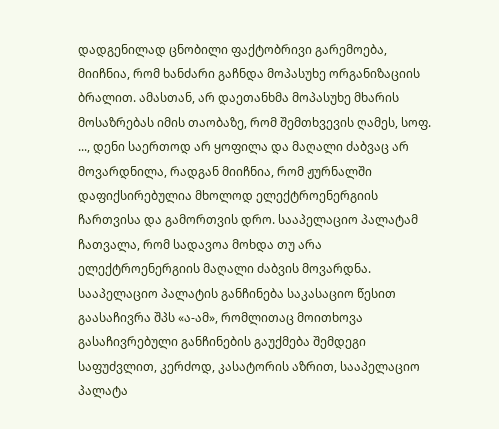დადგენილად ცნობილი ფაქტობრივი გარემოება, მიიჩნია, რომ ხანძარი გაჩნდა მოპასუხე ორგანიზაციის ბრალით. ამასთან, არ დაეთანხმა მოპასუხე მხარის მოსაზრებას იმის თაობაზე, რომ შემთხვევის ღამეს, სოფ. ..., დენი საერთოდ არ ყოფილა და მაღალი ძაბვაც არ მოვარდნილა, რადგან მიიჩნია, რომ ჟურნალში დაფიქსირებულია მხოლოდ ელექტროენერგიის ჩართვისა და გამორთვის დრო. სააპელაციო პალატამ ჩათვალა, რომ სადავოა მოხდა თუ არა ელექტროენერგიის მაღალი ძაბვის მოვარდნა.
სააპელაციო პალატის განჩინება საკასაციო წესით გაასაჩივრა შპს «ა-ამ», რომლითაც მოითხოვა გასაჩივრებული განჩინების გაუქმება შემდეგი საფუძვლით, კერძოდ, კასატორის აზრით, სააპელაციო პალატა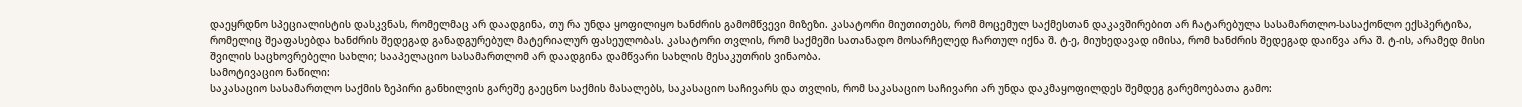დაეყრდნო სპეციალისტის დასკვნას, რომელმაც არ დაადგინა, თუ რა უნდა ყოფილიყო ხანძრის გამომწვევი მიზეზი. კასატორი მიუთითებს, რომ მოცემულ საქმესთან დაკავშირებით არ ჩატარებულა სასამართლო-სასაქონლო ექსპერტიზა, რომელიც შეაფასებდა ხანძრის შედეგად განადგურებულ მატერიალურ ფასეულობას. კასატორი თვლის, რომ საქმეში სათანადო მოსარჩელედ ჩართულ იქნა შ. ტ-ე, მიუხედავად იმისა, რომ ხანძრის შედეგად დაიწვა არა შ. ტ-ის, არამედ მისი შვილის საცხოვრებელი სახლი; სააპელაციო სასამართლომ არ დაადგინა დამწვარი სახლის მესაკუთრის ვინაობა.
სამოტივაციო ნაწილი:
საკასაციო სასამართლო საქმის ზეპირი განხილვის გარეშე გაეცნო საქმის მასალებს, საკასაციო საჩივარს და თვლის, რომ საკასაციო საჩივარი არ უნდა დაკმაყოფილდეს შემდეგ გარემოებათა გამო: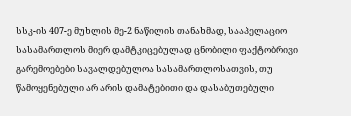სსკ-ის 407-ე მუხლის მე-2 ნაწილის თანახმად, სააპელაციო სასამართლოს მიერ დამტკიცებულად ცნობილი ფაქტობრივი გარემოებები სავალდებულოა სასამართლოსათვის, თუ წამოყენებული არ არის დამატებითი და დასაბუთებული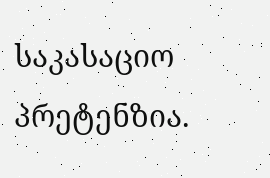საკასაციო პრეტენზია.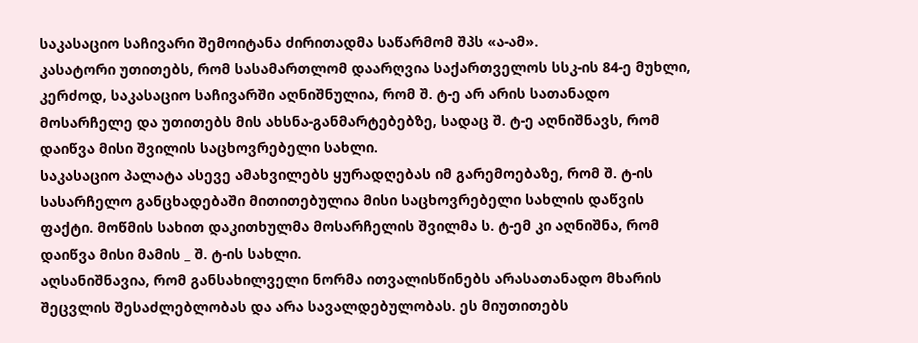საკასაციო საჩივარი შემოიტანა ძირითადმა საწარმომ შპს «ა-ამ».
კასატორი უთითებს, რომ სასამართლომ დაარღვია საქართველოს სსკ-ის 84-ე მუხლი, კერძოდ, საკასაციო საჩივარში აღნიშნულია, რომ შ. ტ-ე არ არის სათანადო მოსარჩელე და უთითებს მის ახსნა-განმარტებებზე, სადაც შ. ტ-ე აღნიშნავს, რომ დაიწვა მისი შვილის საცხოვრებელი სახლი.
საკასაციო პალატა ასევე ამახვილებს ყურადღებას იმ გარემოებაზე, რომ შ. ტ-ის სასარჩელო განცხადებაში მითითებულია მისი საცხოვრებელი სახლის დაწვის ფაქტი. მოწმის სახით დაკითხულმა მოსარჩელის შვილმა ს. ტ-ემ კი აღნიშნა, რომ დაიწვა მისი მამის _ შ. ტ-ის სახლი.
აღსანიშნავია, რომ განსახილველი ნორმა ითვალისწინებს არასათანადო მხარის შეცვლის შესაძლებლობას და არა სავალდებულობას. ეს მიუთითებს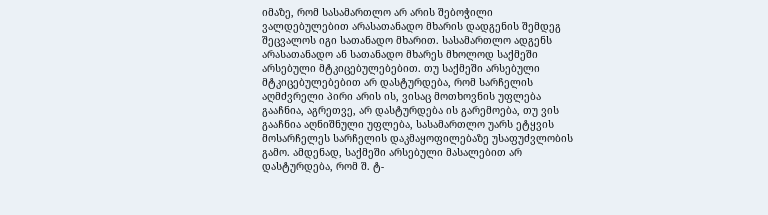იმაზე, რომ სასამართლო არ არის შებოჭილი ვალდებულებით არასათანადო მხარის დადგენის შემდეგ შეცვალოს იგი სათანადო მხარით. სასამართლო ადგენს არასათანადო ან სათანადო მხარეს მხოლოდ საქმეში არსებული მტკიცებულებებით. თუ საქმეში არსებული მტკიცებულებებით არ დასტურდება, რომ სარჩელის აღმძვრელი პირი არის ის, ვისაც მოთხოვნის უფლება გააჩნია, აგრეთვე, არ დასტურდება ის გარემოება, თუ ვის გააჩნია აღნიშნული უფლება, სასამართლო უარს ეტყვის მოსარჩელეს სარჩელის დაკმაყოფილებაზე უსაფუძვლობის გამო. ამდენად, საქმეში არსებული მასალებით არ დასტურდება, რომ შ. ტ-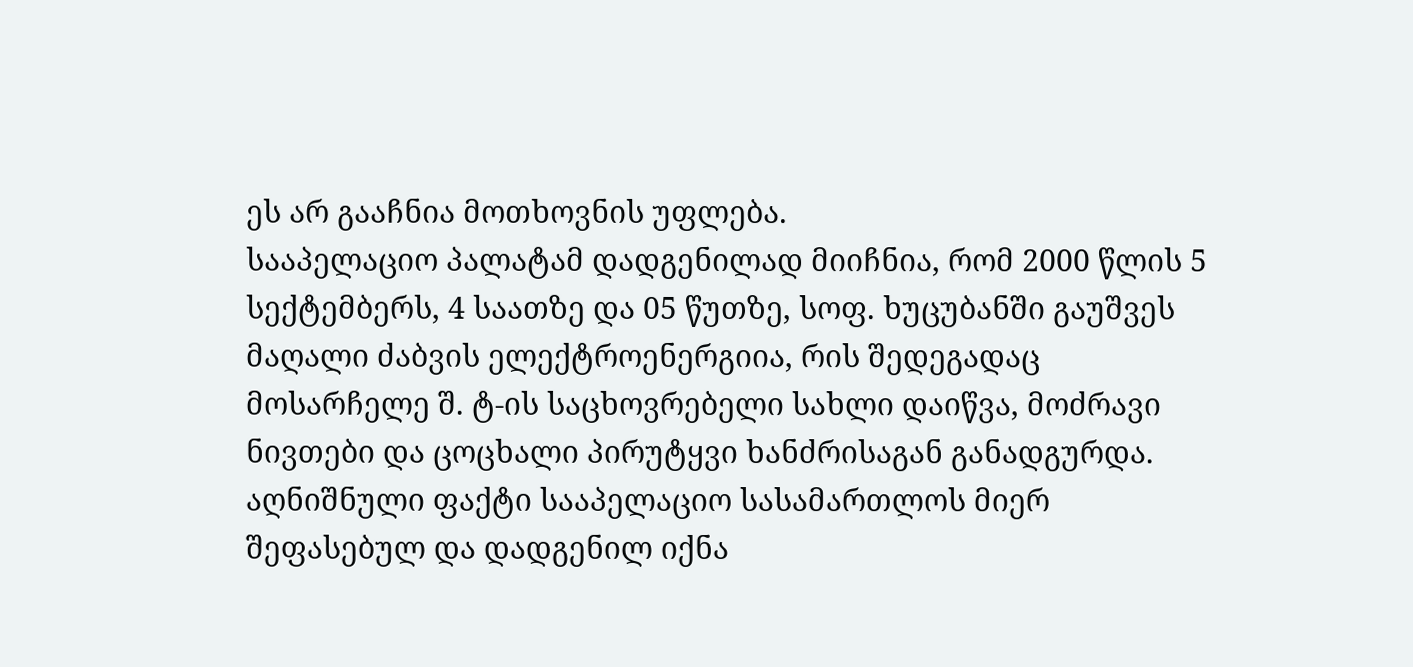ეს არ გააჩნია მოთხოვნის უფლება.
სააპელაციო პალატამ დადგენილად მიიჩნია, რომ 2000 წლის 5 სექტემბერს, 4 საათზე და 05 წუთზე, სოფ. ხუცუბანში გაუშვეს მაღალი ძაბვის ელექტროენერგიია, რის შედეგადაც მოსარჩელე შ. ტ-ის საცხოვრებელი სახლი დაიწვა, მოძრავი ნივთები და ცოცხალი პირუტყვი ხანძრისაგან განადგურდა. აღნიშნული ფაქტი სააპელაციო სასამართლოს მიერ შეფასებულ და დადგენილ იქნა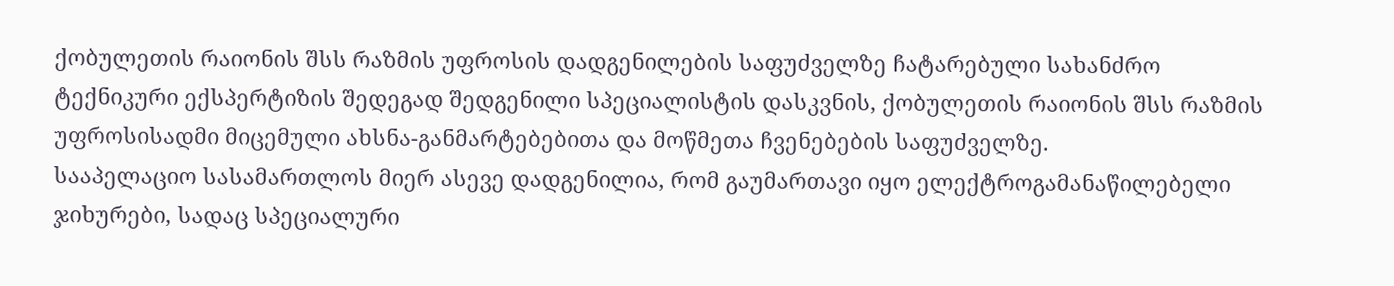ქობულეთის რაიონის შსს რაზმის უფროსის დადგენილების საფუძველზე ჩატარებული სახანძრო ტექნიკური ექსპერტიზის შედეგად შედგენილი სპეციალისტის დასკვნის, ქობულეთის რაიონის შსს რაზმის უფროსისადმი მიცემული ახსნა-განმარტებებითა და მოწმეთა ჩვენებების საფუძველზე.
სააპელაციო სასამართლოს მიერ ასევე დადგენილია, რომ გაუმართავი იყო ელექტროგამანაწილებელი ჯიხურები, სადაც სპეციალური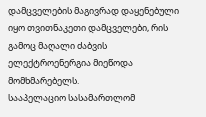დამცველების მაგივრად დაყენებული იყო თვითნაკეთი დამცველები, რის გამოც მაღალი ძაბვის ელექტროენერგია მიეწოდა მომხმარებელს.
სააპელაციო სასამართლომ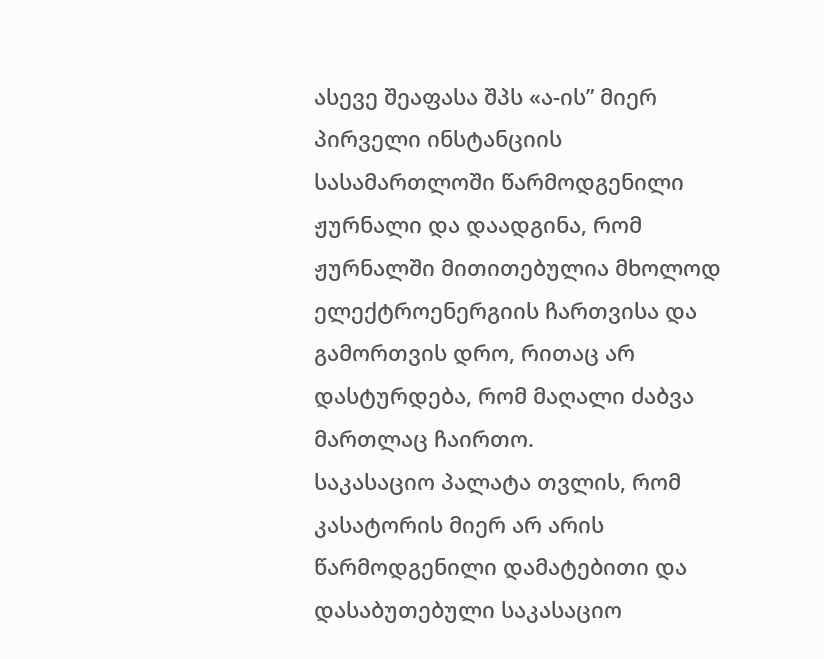ასევე შეაფასა შპს «ა-ის” მიერ პირველი ინსტანციის სასამართლოში წარმოდგენილი ჟურნალი და დაადგინა, რომ ჟურნალში მითითებულია მხოლოდ ელექტროენერგიის ჩართვისა და გამორთვის დრო, რითაც არ დასტურდება, რომ მაღალი ძაბვა მართლაც ჩაირთო.
საკასაციო პალატა თვლის, რომ კასატორის მიერ არ არის წარმოდგენილი დამატებითი და დასაბუთებული საკასაციო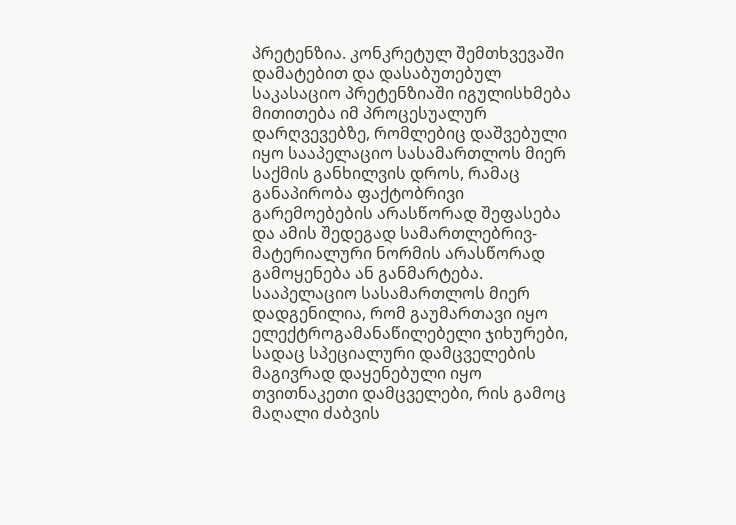პრეტენზია. კონკრეტულ შემთხვევაში დამატებით და დასაბუთებულ საკასაციო პრეტენზიაში იგულისხმება მითითება იმ პროცესუალურ დარღვევებზე, რომლებიც დაშვებული იყო სააპელაციო სასამართლოს მიერ საქმის განხილვის დროს, რამაც განაპირობა ფაქტობრივი გარემოებების არასწორად შეფასება და ამის შედეგად სამართლებრივ-მატერიალური ნორმის არასწორად გამოყენება ან განმარტება.
სააპელაციო სასამართლოს მიერ დადგენილია, რომ გაუმართავი იყო ელექტროგამანაწილებელი ჯიხურები, სადაც სპეციალური დამცველების მაგივრად დაყენებული იყო თვითნაკეთი დამცველები, რის გამოც მაღალი ძაბვის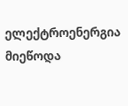ელექტროენერგია მიეწოდა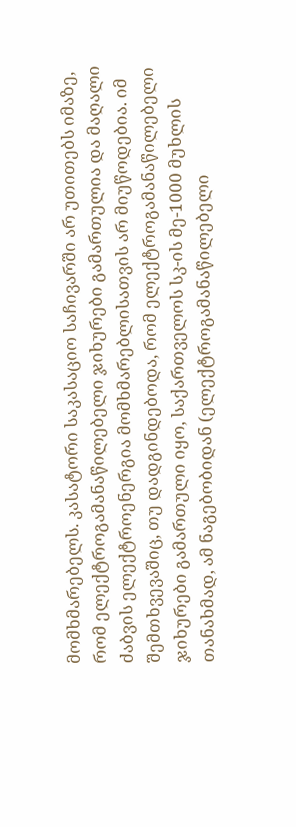მომხმარებელს. კასატორი საკასაციო საჩივარში არ უთითებს იმაზე, რომ ელექტროგამანაწილებელი ჯიხურები გამართულია და მაღალი ძაბვის ელექტროენერგია მომხმარებლისათვის არ მიუწოდებია. იმ შემთხვევაშიც, თუ დადგინდებოდა, რომ ელექტროგამანაწილებელი ჯიხურები გამართული იყო, საქართველოს სკ-ის მე-1000 მუხლის თანახმად, ამ ნაგებობიდან (ელექტროგამანაწილებელი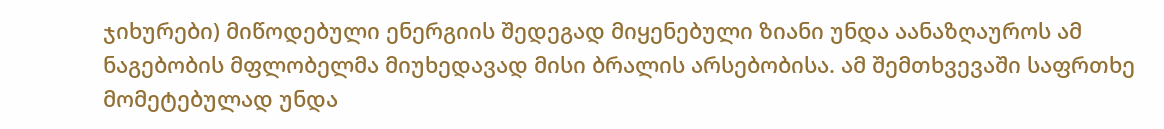ჯიხურები) მიწოდებული ენერგიის შედეგად მიყენებული ზიანი უნდა აანაზღაუროს ამ ნაგებობის მფლობელმა მიუხედავად მისი ბრალის არსებობისა. ამ შემთხვევაში საფრთხე მომეტებულად უნდა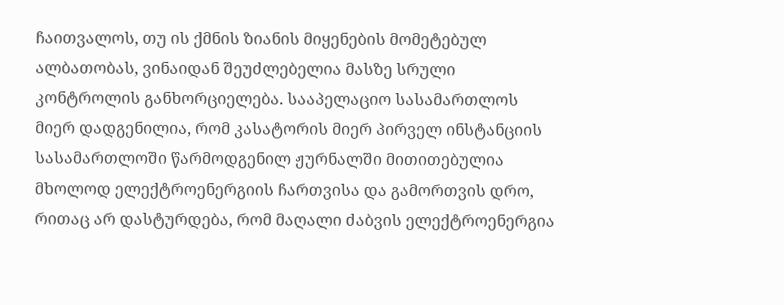ჩაითვალოს, თუ ის ქმნის ზიანის მიყენების მომეტებულ ალბათობას, ვინაიდან შეუძლებელია მასზე სრული კონტროლის განხორციელება. სააპელაციო სასამართლოს მიერ დადგენილია, რომ კასატორის მიერ პირველ ინსტანციის სასამართლოში წარმოდგენილ ჟურნალში მითითებულია მხოლოდ ელექტროენერგიის ჩართვისა და გამორთვის დრო, რითაც არ დასტურდება, რომ მაღალი ძაბვის ელექტროენერგია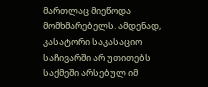მართლაც მიეწოდა მომხმარებელს. ამდენად, კასატორი საკასაციო საჩივარში არ უთითებს საქმეში არსებულ იმ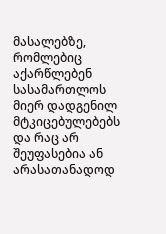მასალებზე, რომლებიც აქარწლებენ სასამართლოს მიერ დადგენილ მტკიცებულებებს და რაც არ შეუფასებია ან არასათანადოდ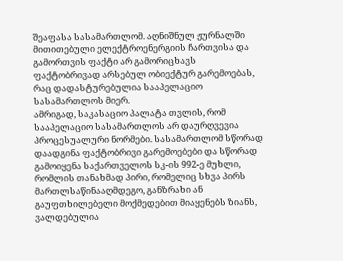შეაფასა სასამართლომ. აღნიშნულ ჟურნალში მითითებული ელექტროენერგიის ჩართვისა და გამორთვის ფაქტი არ გამორიცხავს ფაქტობრივად არსებულ ობიექტურ გარემოებას, რაც დადასტურებულია სააპელაციო სასამართლოს მიერ.
ამრიგად, საკასაციო პალატა თვლის, რომ სააპელაციო სასამართლოს არ დაურღვევია პროცესუალური ნორმები. სასამართლომ სწორად დაადგინა ფაქტობრივი გარემოებები და სწორად გამოიყენა საქართველოს სკ-ის 992-ე მუხლი, რომლის თანახმად პირი, რომელიც სხვა პირს მართლსაწინააღმდეგო, განზრახი ან გაუფთხილებელი მოქმედებით მიაყენებს ზიანს, ვალდებულია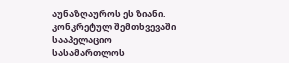აუნაზღაუროს ეს ზიანი.
კონკრეტულ შემთხვევაში სააპელაციო სასამართლოს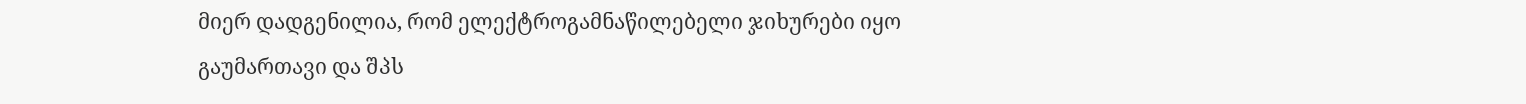მიერ დადგენილია, რომ ელექტროგამნაწილებელი ჯიხურები იყო გაუმართავი და შპს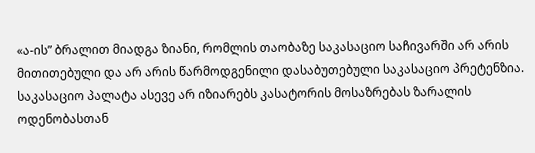«ა-ის” ბრალით მიადგა ზიანი, რომლის თაობაზე საკასაციო საჩივარში არ არის მითითებული და არ არის წარმოდგენილი დასაბუთებული საკასაციო პრეტენზია.
საკასაციო პალატა ასევე არ იზიარებს კასატორის მოსაზრებას ზარალის ოდენობასთან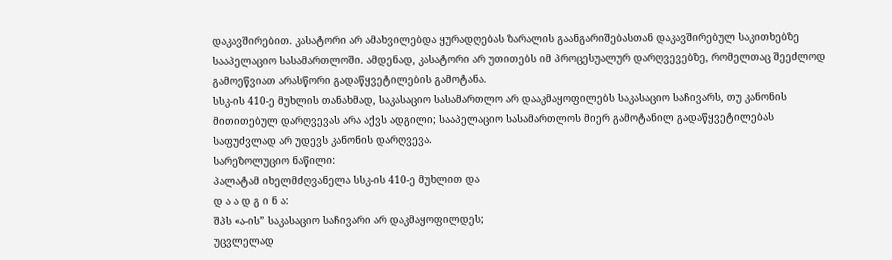დაკავშირებით. კასატორი არ ამახვილებდა ყურადღებას ზარალის გაანგარიშებასთან დაკავშირებულ საკითხებზე სააპელაციო სასამართლოში. ამდენად, კასატორი არ უთითებს იმ პროცესუალურ დარღვევებზე, რომელთაც შეეძლოდ გამოეწვიათ არასწორი გადაწყვეტილების გამოტანა.
სსკ-ის 410-ე მუხლის თანახმად, საკასაციო სასამართლო არ დააკმაყოფილებს საკასაციო საჩივარს, თუ კანონის მითითებულ დარღვევას არა აქვს ადგილი; სააპელაციო სასამართლოს მიერ გამოტანილ გადაწყვეტილებას საფუძვლად არ უდევს კანონის დარღვევა.
სარეზოლუციო ნაწილი:
პალატამ იხელმძღვანელა სსკ-ის 410-ე მუხლით და
დ ა ა დ გ ი ნ ა:
შპს «ა-ის” საკასაციო საჩივარი არ დაკმაყოფილდეს;
უცვლელად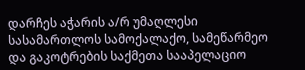დარჩეს აჭარის ა/რ უმაღლესი სასამართლოს სამოქალაქო, სამეწარმეო და გაკოტრების საქმეთა სააპელაციო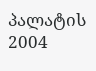პალატის 2004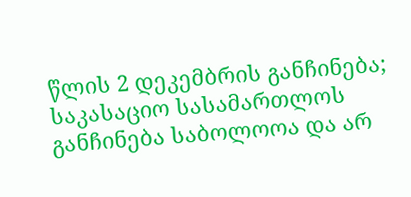წლის 2 დეკემბრის განჩინება;
საკასაციო სასამართლოს განჩინება საბოლოოა და არ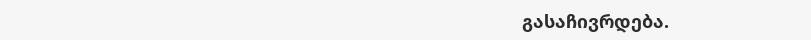გასაჩივრდება.